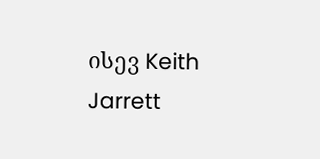ისევ Keith Jarrett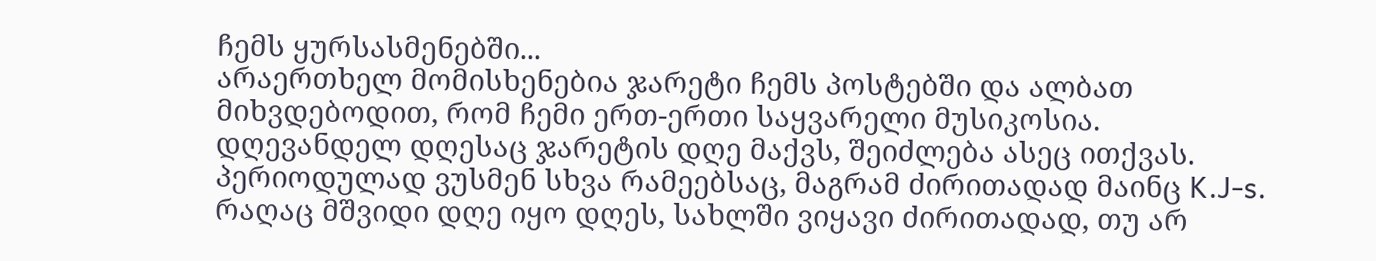ჩემს ყურსასმენებში...
არაერთხელ მომისხენებია ჯარეტი ჩემს პოსტებში და ალბათ მიხვდებოდით, რომ ჩემი ერთ-ერთი საყვარელი მუსიკოსია.
დღევანდელ დღესაც ჯარეტის დღე მაქვს, შეიძლება ასეც ითქვას. პერიოდულად ვუსმენ სხვა რამეებსაც, მაგრამ ძირითადად მაინც K.J-s.
რაღაც მშვიდი დღე იყო დღეს, სახლში ვიყავი ძირითადად, თუ არ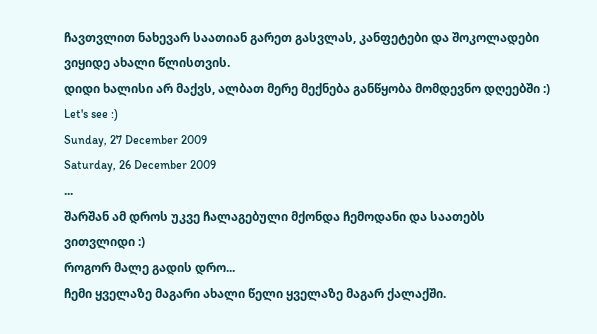ჩავთვლით ნახევარ საათიან გარეთ გასვლას, კანფეტები და შოკოლადები ვიყიდე ახალი წლისთვის.
დიდი ხალისი არ მაქვს, ალბათ მერე მექნება განწყობა მომდევნო დღეებში :)
Let's see :)
Sunday, 27 December 2009
Saturday, 26 December 2009
...
შარშან ამ დროს უკვე ჩალაგებული მქონდა ჩემოდანი და საათებს ვითვლიდი :)
როგორ მალე გადის დრო...
ჩემი ყველაზე მაგარი ახალი წელი ყველაზე მაგარ ქალაქში.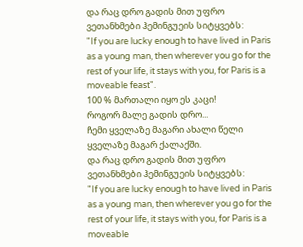და რაც დრო გადის მით უფრო ვეთანხმები ჰემინგუეის სიტყვებს:
"If you are lucky enough to have lived in Paris as a young man, then wherever you go for the rest of your life, it stays with you, for Paris is a moveable feast".
100 % მართალი იყო ეს კაცი!
როგორ მალე გადის დრო...
ჩემი ყველაზე მაგარი ახალი წელი ყველაზე მაგარ ქალაქში.
და რაც დრო გადის მით უფრო ვეთანხმები ჰემინგუეის სიტყვებს:
"If you are lucky enough to have lived in Paris as a young man, then wherever you go for the rest of your life, it stays with you, for Paris is a moveable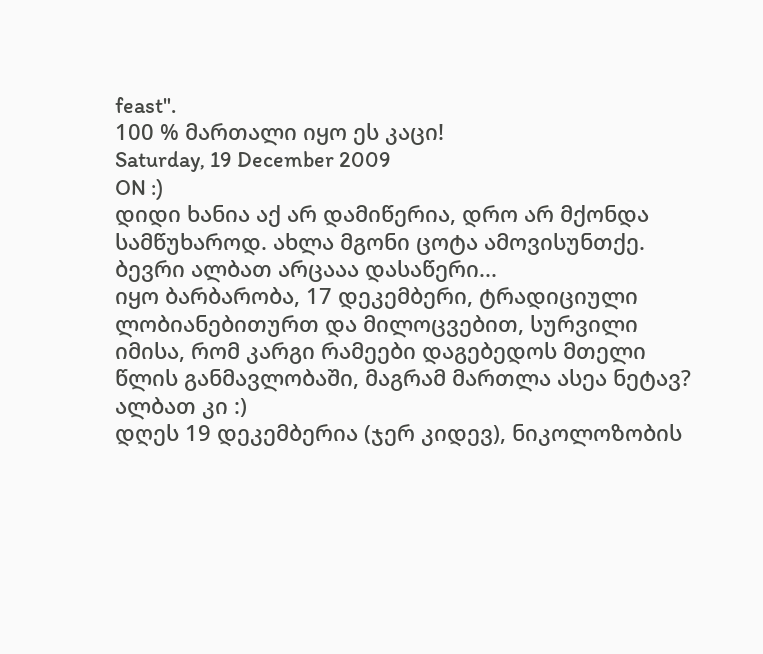feast".
100 % მართალი იყო ეს კაცი!
Saturday, 19 December 2009
ON :)
დიდი ხანია აქ არ დამიწერია, დრო არ მქონდა სამწუხაროდ. ახლა მგონი ცოტა ამოვისუნთქე.
ბევრი ალბათ არცააა დასაწერი...
იყო ბარბარობა, 17 დეკემბერი, ტრადიციული ლობიანებითურთ და მილოცვებით, სურვილი იმისა, რომ კარგი რამეები დაგებედოს მთელი წლის განმავლობაში, მაგრამ მართლა ასეა ნეტავ? ალბათ კი :)
დღეს 19 დეკემბერია (ჯერ კიდევ), ნიკოლოზობის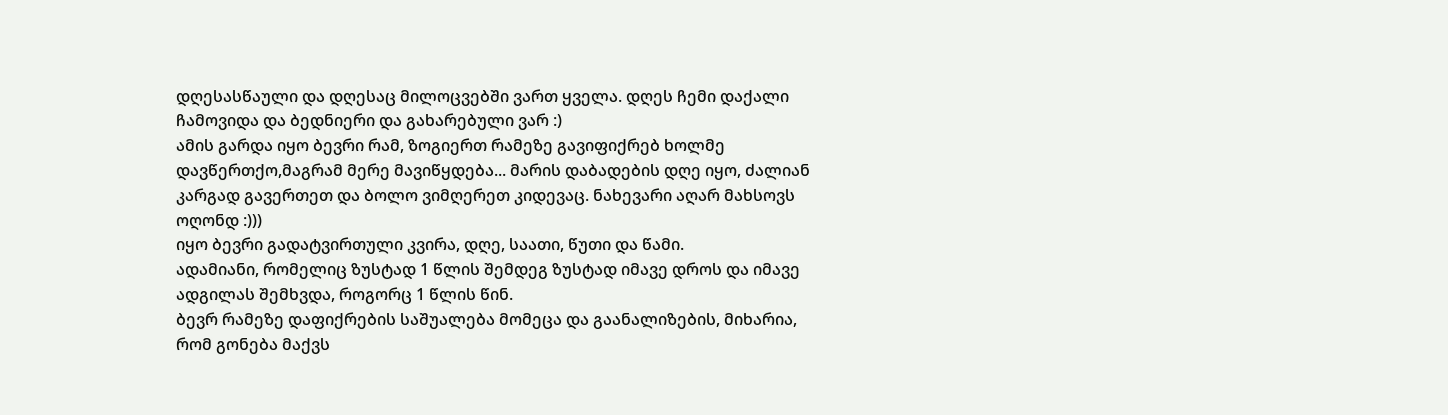დღესასწაული და დღესაც მილოცვებში ვართ ყველა. დღეს ჩემი დაქალი ჩამოვიდა და ბედნიერი და გახარებული ვარ :)
ამის გარდა იყო ბევრი რამ, ზოგიერთ რამეზე გავიფიქრებ ხოლმე დავწერთქო,მაგრამ მერე მავიწყდება... მარის დაბადების დღე იყო, ძალიან კარგად გავერთეთ და ბოლო ვიმღერეთ კიდევაც. ნახევარი აღარ მახსოვს ოღონდ :)))
იყო ბევრი გადატვირთული კვირა, დღე, საათი, წუთი და წამი.
ადამიანი, რომელიც ზუსტად 1 წლის შემდეგ ზუსტად იმავე დროს და იმავე ადგილას შემხვდა, როგორც 1 წლის წინ.
ბევრ რამეზე დაფიქრების საშუალება მომეცა და გაანალიზების, მიხარია, რომ გონება მაქვს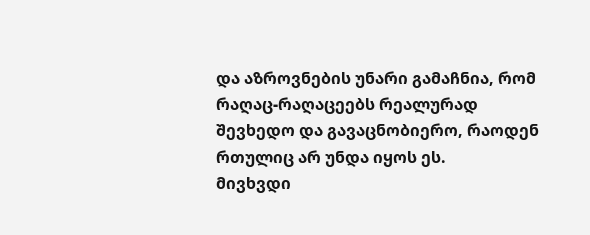და აზროვნების უნარი გამაჩნია, რომ რაღაც-რაღაცეებს რეალურად შევხედო და გავაცნობიერო, რაოდენ რთულიც არ უნდა იყოს ეს.
მივხვდი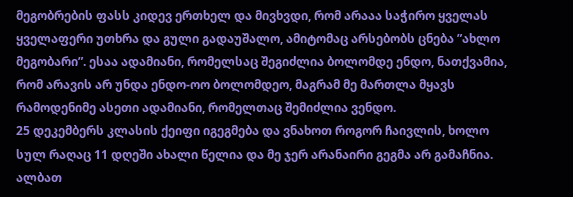მეგობრების ფასს კიდევ ერთხელ და მივხვდი, რომ არააა საჭირო ყველას ყველაფერი უთხრა და გული გადაუშალო, ამიტომაც არსებობს ცნება ”ახლო მეგობარი”. ესაა ადამიანი, რომელსაც შეგიძლია ბოლომდე ენდო, ნათქვამია, რომ არავის არ უნდა ენდო-ოო ბოლომდეო, მაგრამ მე მართლა მყავს რამოდენიმე ასეთი ადამიანი, რომელთაც შემიძლია ვენდო.
25 დეკემბერს კლასის ქეიფი იგეგმება და ვნახოთ როგორ ჩაივლის, ხოლო სულ რაღაც 11 დღეში ახალი წელია და მე ჯერ არანაირი გეგმა არ გამაჩნია. ალბათ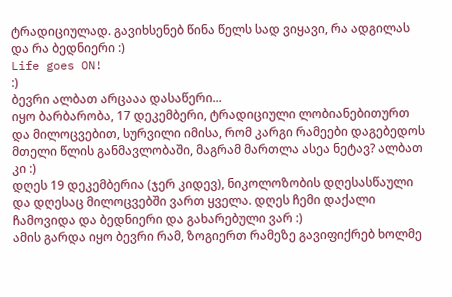ტრადიციულად. გავიხსენებ წინა წელს სად ვიყავი, რა ადგილას და რა ბედნიერი :)
Life goes ON!
:)
ბევრი ალბათ არცააა დასაწერი...
იყო ბარბარობა, 17 დეკემბერი, ტრადიციული ლობიანებითურთ და მილოცვებით, სურვილი იმისა, რომ კარგი რამეები დაგებედოს მთელი წლის განმავლობაში, მაგრამ მართლა ასეა ნეტავ? ალბათ კი :)
დღეს 19 დეკემბერია (ჯერ კიდევ), ნიკოლოზობის დღესასწაული და დღესაც მილოცვებში ვართ ყველა. დღეს ჩემი დაქალი ჩამოვიდა და ბედნიერი და გახარებული ვარ :)
ამის გარდა იყო ბევრი რამ, ზოგიერთ რამეზე გავიფიქრებ ხოლმე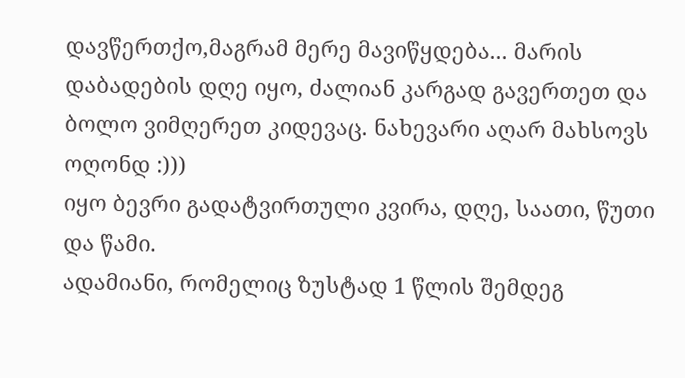დავწერთქო,მაგრამ მერე მავიწყდება... მარის დაბადების დღე იყო, ძალიან კარგად გავერთეთ და ბოლო ვიმღერეთ კიდევაც. ნახევარი აღარ მახსოვს ოღონდ :)))
იყო ბევრი გადატვირთული კვირა, დღე, საათი, წუთი და წამი.
ადამიანი, რომელიც ზუსტად 1 წლის შემდეგ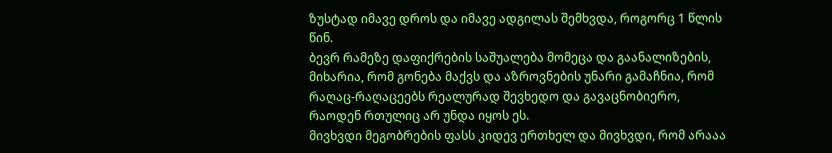ზუსტად იმავე დროს და იმავე ადგილას შემხვდა, როგორც 1 წლის წინ.
ბევრ რამეზე დაფიქრების საშუალება მომეცა და გაანალიზების, მიხარია, რომ გონება მაქვს და აზროვნების უნარი გამაჩნია, რომ რაღაც-რაღაცეებს რეალურად შევხედო და გავაცნობიერო, რაოდენ რთულიც არ უნდა იყოს ეს.
მივხვდი მეგობრების ფასს კიდევ ერთხელ და მივხვდი, რომ არააა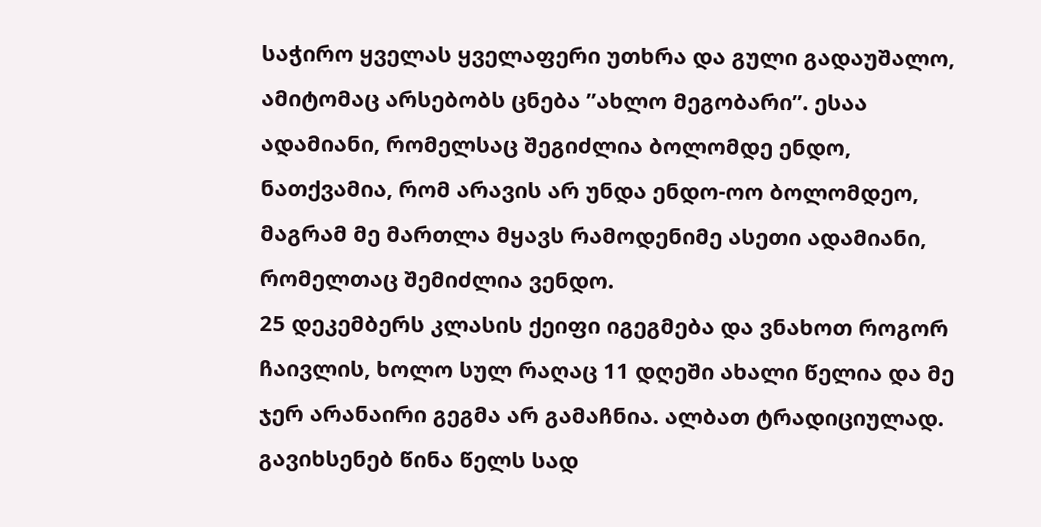საჭირო ყველას ყველაფერი უთხრა და გული გადაუშალო, ამიტომაც არსებობს ცნება ”ახლო მეგობარი”. ესაა ადამიანი, რომელსაც შეგიძლია ბოლომდე ენდო, ნათქვამია, რომ არავის არ უნდა ენდო-ოო ბოლომდეო, მაგრამ მე მართლა მყავს რამოდენიმე ასეთი ადამიანი, რომელთაც შემიძლია ვენდო.
25 დეკემბერს კლასის ქეიფი იგეგმება და ვნახოთ როგორ ჩაივლის, ხოლო სულ რაღაც 11 დღეში ახალი წელია და მე ჯერ არანაირი გეგმა არ გამაჩნია. ალბათ ტრადიციულად. გავიხსენებ წინა წელს სად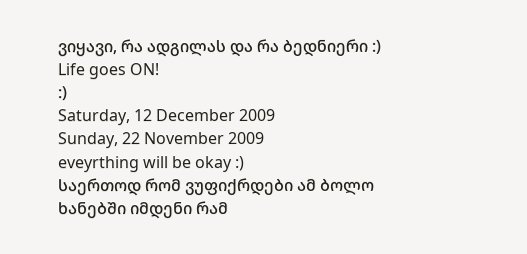ვიყავი, რა ადგილას და რა ბედნიერი :)
Life goes ON!
:)
Saturday, 12 December 2009
Sunday, 22 November 2009
eveyrthing will be okay :)
საერთოდ რომ ვუფიქრდები ამ ბოლო ხანებში იმდენი რამ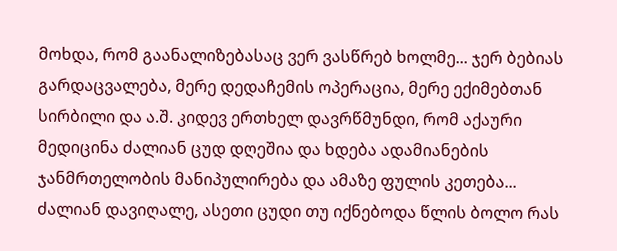მოხდა, რომ გაანალიზებასაც ვერ ვასწრებ ხოლმე... ჯერ ბებიას გარდაცვალება, მერე დედაჩემის ოპერაცია, მერე ექიმებთან სირბილი და ა.შ. კიდევ ერთხელ დავრწმუნდი, რომ აქაური მედიცინა ძალიან ცუდ დღეშია და ხდება ადამიანების ჯანმრთელობის მანიპულირება და ამაზე ფულის კეთება...
ძალიან დავიღალე, ასეთი ცუდი თუ იქნებოდა წლის ბოლო რას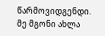წარმოვიდგენდი.
მე მგონი ახლა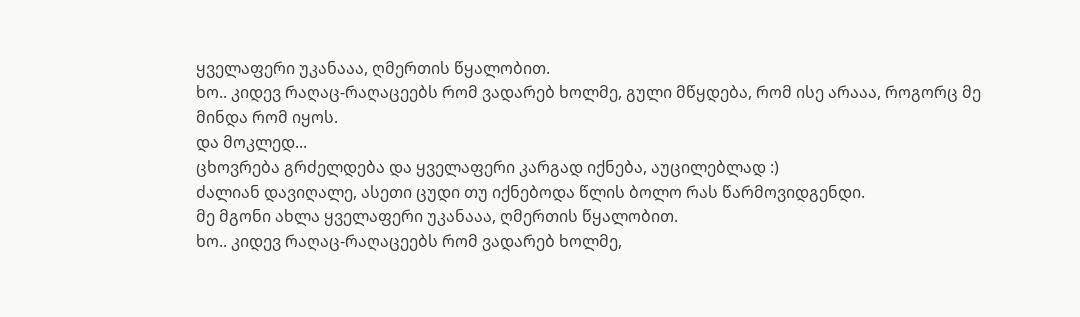ყველაფერი უკანააა, ღმერთის წყალობით.
ხო.. კიდევ რაღაც-რაღაცეებს რომ ვადარებ ხოლმე, გული მწყდება, რომ ისე არააა, როგორც მე მინდა რომ იყოს.
და მოკლედ...
ცხოვრება გრძელდება და ყველაფერი კარგად იქნება, აუცილებლად :)
ძალიან დავიღალე, ასეთი ცუდი თუ იქნებოდა წლის ბოლო რას წარმოვიდგენდი.
მე მგონი ახლა ყველაფერი უკანააა, ღმერთის წყალობით.
ხო.. კიდევ რაღაც-რაღაცეებს რომ ვადარებ ხოლმე,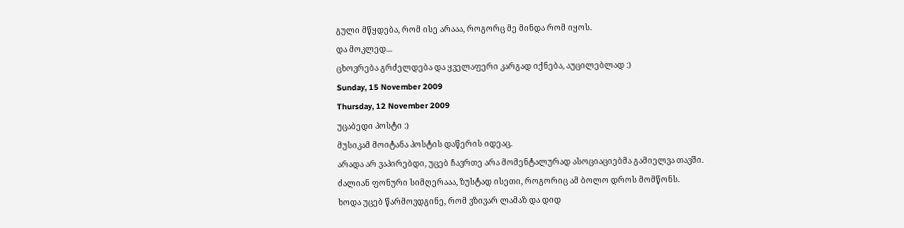გული მწყდება, რომ ისე არააა, როგორც მე მინდა რომ იყოს.
და მოკლედ...
ცხოვრება გრძელდება და ყველაფერი კარგად იქნება, აუცილებლად :)
Sunday, 15 November 2009
Thursday, 12 November 2009
უცაბედი პოსტი :)
მუსიკამ მოიტანა პოსტის დაწერის იდეაც.
არადა არ ვაპირებდი, უცებ ჩავრთე არა მომენტალურად ასოციაციებმა გამიელვა თავში.
ძალიან ფონური სიმღერააა, ზუსტად ისეთი, როგორიც ამ ბოლო დროს მომწონს.
ხოდა უცებ წარმოვდგინე, რომ ვზივარ ლამაზ და დიდ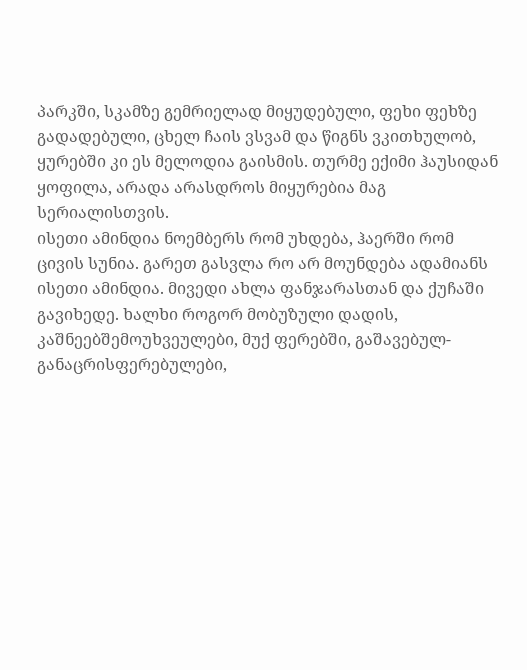პარკში, სკამზე გემრიელად მიყუდებული, ფეხი ფეხზე გადადებული, ცხელ ჩაის ვსვამ და წიგნს ვკითხულობ, ყურებში კი ეს მელოდია გაისმის. თურმე ექიმი ჰაუსიდან ყოფილა, არადა არასდროს მიყურებია მაგ სერიალისთვის.
ისეთი ამინდია ნოემბერს რომ უხდება, ჰაერში რომ ცივის სუნია. გარეთ გასვლა რო არ მოუნდება ადამიანს ისეთი ამინდია. მივედი ახლა ფანჯარასთან და ქუჩაში გავიხედე. ხალხი როგორ მობუზული დადის, კაშნეებშემოუხვეულები, მუქ ფერებში, გაშავებულ-განაცრისფერებულები,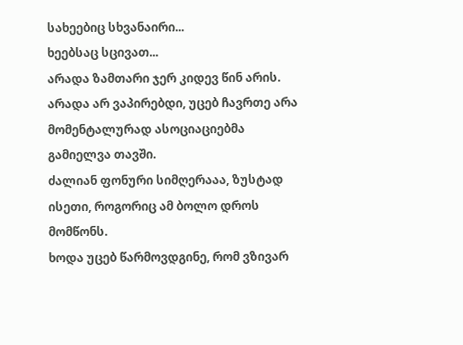სახეებიც სხვანაირი...
ხეებსაც სცივათ...
არადა ზამთარი ჯერ კიდევ წინ არის.
არადა არ ვაპირებდი, უცებ ჩავრთე არა მომენტალურად ასოციაციებმა გამიელვა თავში.
ძალიან ფონური სიმღერააა, ზუსტად ისეთი, როგორიც ამ ბოლო დროს მომწონს.
ხოდა უცებ წარმოვდგინე, რომ ვზივარ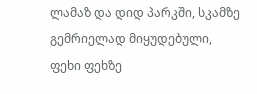ლამაზ და დიდ პარკში, სკამზე გემრიელად მიყუდებული, ფეხი ფეხზე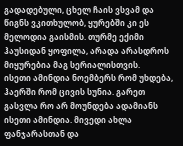გადადებული, ცხელ ჩაის ვსვამ და წიგნს ვკითხულობ, ყურებში კი ეს მელოდია გაისმის. თურმე ექიმი ჰაუსიდან ყოფილა, არადა არასდროს მიყურებია მაგ სერიალისთვის.
ისეთი ამინდია ნოემბერს რომ უხდება, ჰაერში რომ ცივის სუნია. გარეთ გასვლა რო არ მოუნდება ადამიანს ისეთი ამინდია. მივედი ახლა ფანჯარასთან და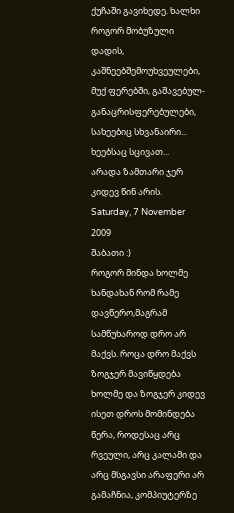ქუჩაში გავიხედე. ხალხი როგორ მობუზული დადის, კაშნეებშემოუხვეულები, მუქ ფერებში, გაშავებულ-განაცრისფერებულები, სახეებიც სხვანაირი...
ხეებსაც სცივათ...
არადა ზამთარი ჯერ კიდევ წინ არის.
Saturday, 7 November 2009
შაბათი :)
როგორ მინდა ხოლმე ხანდახან რომ რამე დავწერო,მაგრამ სამწუხაროდ დრო არ მაქვს. როცა დრო მაქვს ზოგჯერ მავიწყდება ხოლმე და ზოგჯერ კიდევ ისეთ დროს მომინდება წერა, როდესაც არც რვეული, არც კალამი და არც მსგავსი არაფერი არ გამაჩნია, კომპიუტერზე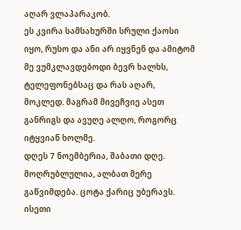აღარ ვლაპარაკობ.
ეს კვირა სამსახურში სრული ქაოსი იყო, რუსო და ანი არ იყვნენ და ამიტომ მე ვუმკლავდებოდი ბევრ ხალხს, ტელეფონებსაც და რას აღარ, მოკლედ. მაგრამ მივეჩვიე ასეთ განრიგს და ავუღე ალღო, როგორც იტყვიან ხოლმე.
დღეს 7 ნოემბერია, შაბათი დღე. მოღრუბლულია, ალბათ მერე გაწვიმდება. ცოტა ქარიც უბერავს. ისეთი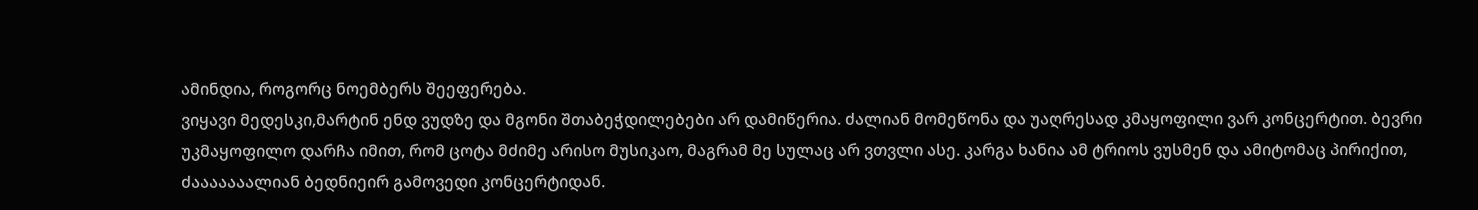ამინდია, როგორც ნოემბერს შეეფერება.
ვიყავი მედესკი,მარტინ ენდ ვუდზე და მგონი შთაბეჭდილებები არ დამიწერია. ძალიან მომეწონა და უაღრესად კმაყოფილი ვარ კონცერტით. ბევრი უკმაყოფილო დარჩა იმით, რომ ცოტა მძიმე არისო მუსიკაო, მაგრამ მე სულაც არ ვთვლი ასე. კარგა ხანია ამ ტრიოს ვუსმენ და ამიტომაც პირიქით, ძააააააალიან ბედნიეირ გამოვედი კონცერტიდან.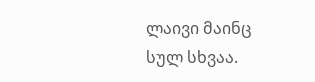ლაივი მაინც სულ სხვაა.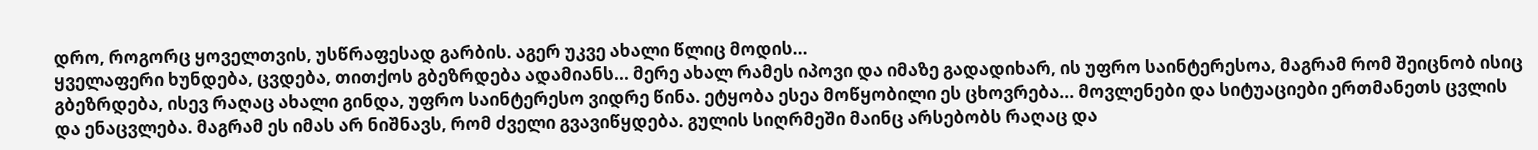დრო, როგორც ყოველთვის, უსწრაფესად გარბის. აგერ უკვე ახალი წლიც მოდის...
ყველაფერი ხუნდება, ცვდება, თითქოს გბეზრდება ადამიანს... მერე ახალ რამეს იპოვი და იმაზე გადადიხარ, ის უფრო საინტერესოა, მაგრამ რომ შეიცნობ ისიც გბეზრდება, ისევ რაღაც ახალი გინდა, უფრო საინტერესო ვიდრე წინა. ეტყობა ესეა მოწყობილი ეს ცხოვრება... მოვლენები და სიტუაციები ერთმანეთს ცვლის და ენაცვლება. მაგრამ ეს იმას არ ნიშნავს, რომ ძველი გვავიწყდება. გულის სიღრმეში მაინც არსებობს რაღაც და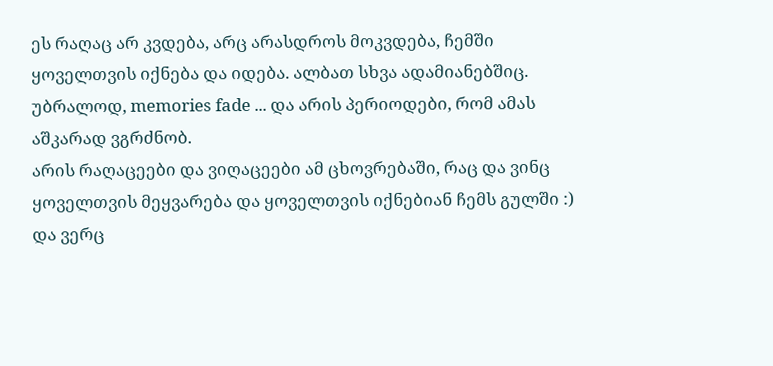ეს რაღაც არ კვდება, არც არასდროს მოკვდება, ჩემში ყოველთვის იქნება და იდება. ალბათ სხვა ადამიანებშიც. უბრალოდ, memories fade ... და არის პერიოდები, რომ ამას აშკარად ვგრძნობ.
არის რაღაცეები და ვიღაცეები ამ ცხოვრებაში, რაც და ვინც ყოველთვის მეყვარება და ყოველთვის იქნებიან ჩემს გულში :) და ვერც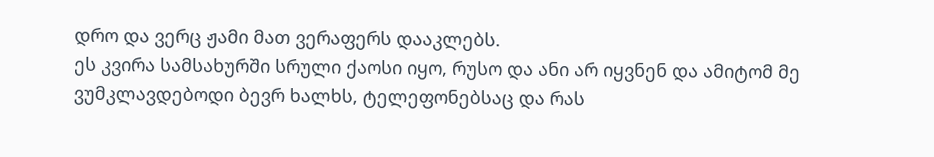დრო და ვერც ჟამი მათ ვერაფერს დააკლებს.
ეს კვირა სამსახურში სრული ქაოსი იყო, რუსო და ანი არ იყვნენ და ამიტომ მე ვუმკლავდებოდი ბევრ ხალხს, ტელეფონებსაც და რას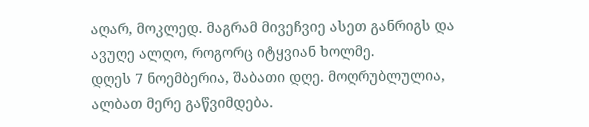აღარ, მოკლედ. მაგრამ მივეჩვიე ასეთ განრიგს და ავუღე ალღო, როგორც იტყვიან ხოლმე.
დღეს 7 ნოემბერია, შაბათი დღე. მოღრუბლულია, ალბათ მერე გაწვიმდება.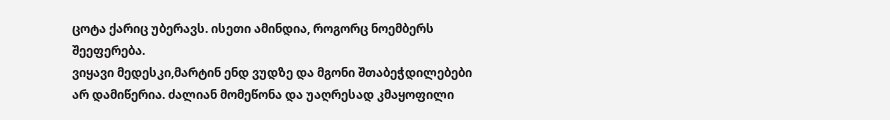ცოტა ქარიც უბერავს. ისეთი ამინდია, როგორც ნოემბერს შეეფერება.
ვიყავი მედესკი,მარტინ ენდ ვუდზე და მგონი შთაბეჭდილებები არ დამიწერია. ძალიან მომეწონა და უაღრესად კმაყოფილი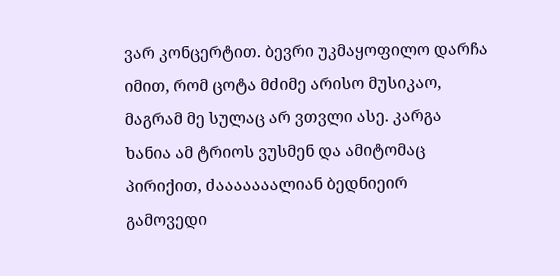ვარ კონცერტით. ბევრი უკმაყოფილო დარჩა იმით, რომ ცოტა მძიმე არისო მუსიკაო, მაგრამ მე სულაც არ ვთვლი ასე. კარგა ხანია ამ ტრიოს ვუსმენ და ამიტომაც პირიქით, ძააააააალიან ბედნიეირ გამოვედი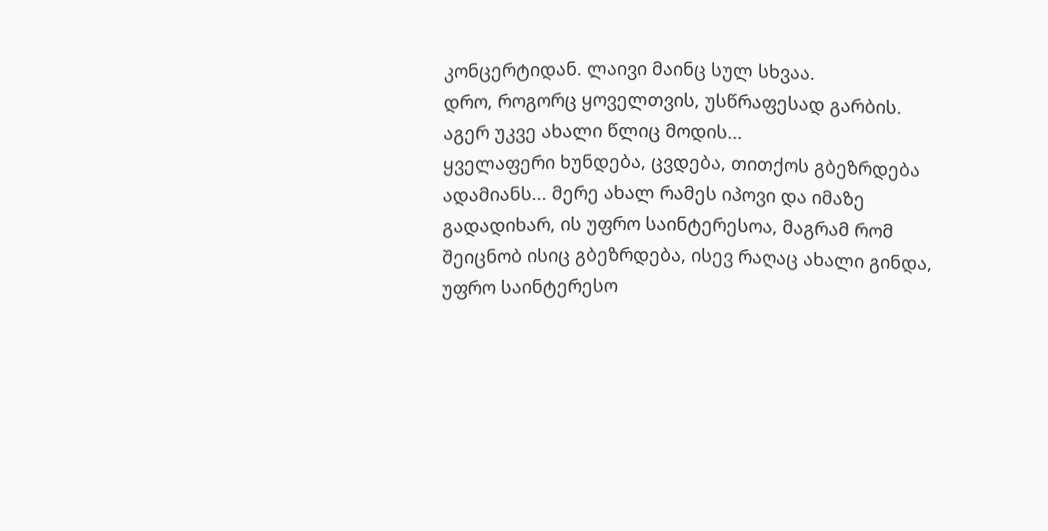კონცერტიდან. ლაივი მაინც სულ სხვაა.
დრო, როგორც ყოველთვის, უსწრაფესად გარბის. აგერ უკვე ახალი წლიც მოდის...
ყველაფერი ხუნდება, ცვდება, თითქოს გბეზრდება ადამიანს... მერე ახალ რამეს იპოვი და იმაზე გადადიხარ, ის უფრო საინტერესოა, მაგრამ რომ შეიცნობ ისიც გბეზრდება, ისევ რაღაც ახალი გინდა, უფრო საინტერესო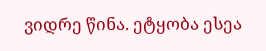ვიდრე წინა. ეტყობა ესეა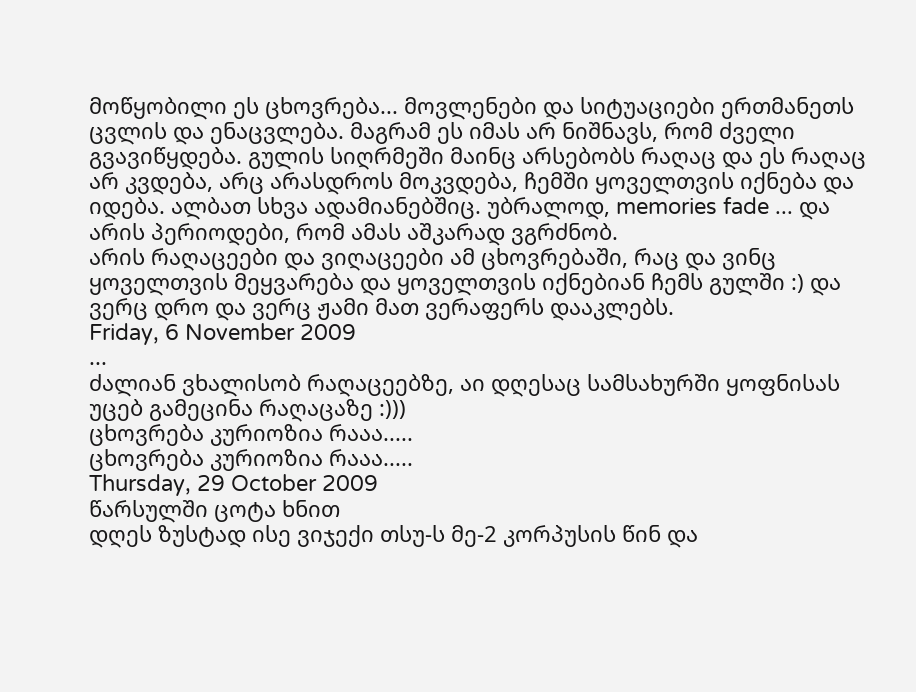მოწყობილი ეს ცხოვრება... მოვლენები და სიტუაციები ერთმანეთს ცვლის და ენაცვლება. მაგრამ ეს იმას არ ნიშნავს, რომ ძველი გვავიწყდება. გულის სიღრმეში მაინც არსებობს რაღაც და ეს რაღაც არ კვდება, არც არასდროს მოკვდება, ჩემში ყოველთვის იქნება და იდება. ალბათ სხვა ადამიანებშიც. უბრალოდ, memories fade ... და არის პერიოდები, რომ ამას აშკარად ვგრძნობ.
არის რაღაცეები და ვიღაცეები ამ ცხოვრებაში, რაც და ვინც ყოველთვის მეყვარება და ყოველთვის იქნებიან ჩემს გულში :) და ვერც დრო და ვერც ჟამი მათ ვერაფერს დააკლებს.
Friday, 6 November 2009
...
ძალიან ვხალისობ რაღაცეებზე, აი დღესაც სამსახურში ყოფნისას უცებ გამეცინა რაღაცაზე :)))
ცხოვრება კურიოზია რააა.....
ცხოვრება კურიოზია რააა.....
Thursday, 29 October 2009
წარსულში ცოტა ხნით
დღეს ზუსტად ისე ვიჯექი თსუ-ს მე-2 კორპუსის წინ და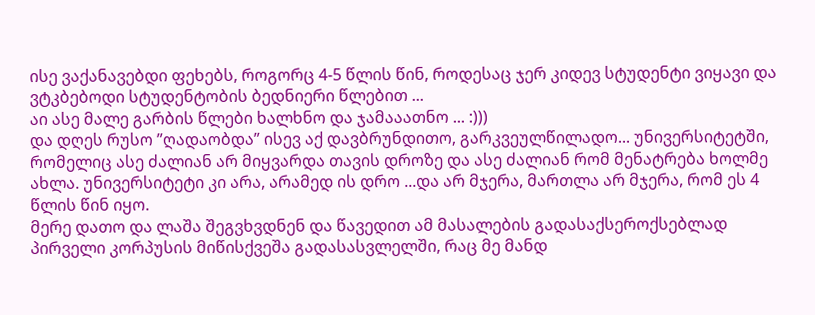ისე ვაქანავებდი ფეხებს, როგორც 4-5 წლის წინ, როდესაც ჯერ კიდევ სტუდენტი ვიყავი და ვტკბებოდი სტუდენტობის ბედნიერი წლებით ...
აი ასე მალე გარბის წლები ხალხნო და ჯამააათნო ... :)))
და დღეს რუსო ”ღადაობდა” ისევ აქ დავბრუნდითო, გარკვეულწილადო... უნივერსიტეტში, რომელიც ასე ძალიან არ მიყვარდა თავის დროზე და ასე ძალიან რომ მენატრება ხოლმე ახლა. უნივერსიტეტი კი არა, არამედ ის დრო ...და არ მჯერა, მართლა არ მჯერა, რომ ეს 4 წლის წინ იყო.
მერე დათო და ლაშა შეგვხვდნენ და წავედით ამ მასალების გადასაქსეროქსებლად პირველი კორპუსის მიწისქვეშა გადასასვლელში, რაც მე მანდ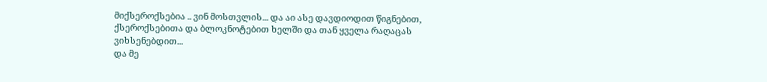მიქსეროქსებია .. ვინ მოსთვლის... და აი ასე დავდიოდით წიგნებით, ქსეროქსებითა და ბლოკნოტებით ხელში და თან ყველა რაღაცას ვიხსენებდით...
და მე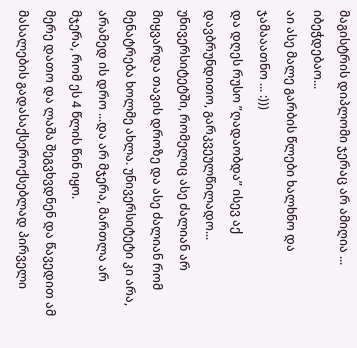მაგისტრის დიპლომი ჯერაც არ ამიღია ... იბეჭდებაო...
აი ასე მალე გარბის წლები ხალხნო და ჯამააათნო ... :)))
და დღეს რუსო ”ღადაობდა” ისევ აქ დავბრუნდითო, გარკვეულწილადო... უნივერსიტეტში, რომელიც ასე ძალიან არ მიყვარდა თავის დროზე და ასე ძალიან რომ მენატრება ხოლმე ახლა. უნივერსიტეტი კი არა, არამედ ის დრო ...და არ მჯერა, მართლა არ მჯერა, რომ ეს 4 წლის წინ იყო.
მერე დათო და ლაშა შეგვხვდნენ და წავედით ამ მასალების გადასაქსეროქსებლად პირველი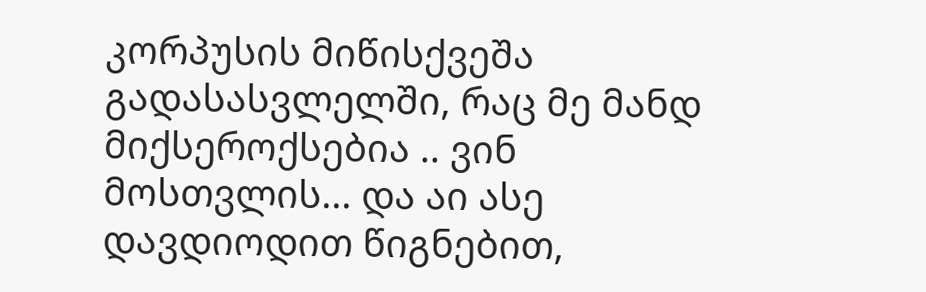კორპუსის მიწისქვეშა გადასასვლელში, რაც მე მანდ მიქსეროქსებია .. ვინ მოსთვლის... და აი ასე დავდიოდით წიგნებით,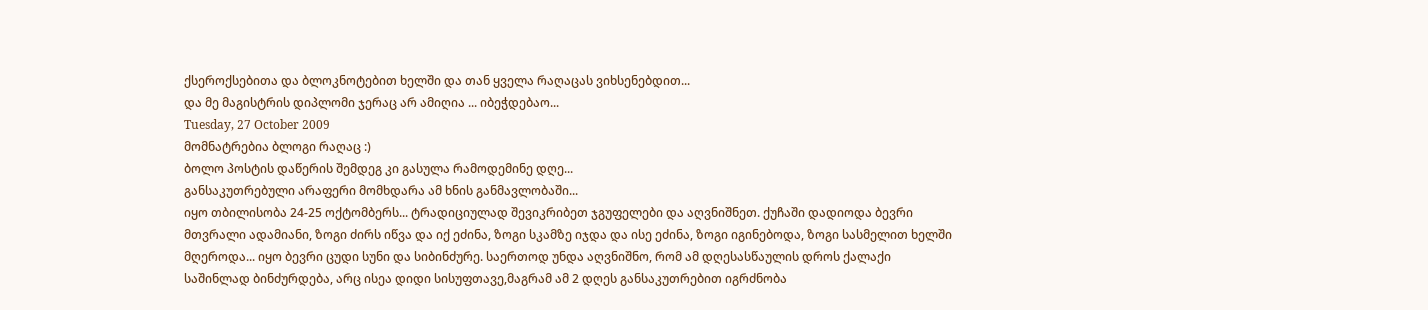ქსეროქსებითა და ბლოკნოტებით ხელში და თან ყველა რაღაცას ვიხსენებდით...
და მე მაგისტრის დიპლომი ჯერაც არ ამიღია ... იბეჭდებაო...
Tuesday, 27 October 2009
მომნატრებია ბლოგი რაღაც :)
ბოლო პოსტის დაწერის შემდეგ კი გასულა რამოდემინე დღე...
განსაკუთრებული არაფერი მომხდარა ამ ხნის განმავლობაში...
იყო თბილისობა 24-25 ოქტომბერს... ტრადიციულად შევიკრიბეთ ჯგუფელები და აღვნიშნეთ. ქუჩაში დადიოდა ბევრი მთვრალი ადამიანი, ზოგი ძირს იწვა და იქ ეძინა, ზოგი სკამზე იჯდა და ისე ეძინა, ზოგი იგინებოდა, ზოგი სასმელით ხელში მღეროდა... იყო ბევრი ცუდი სუნი და სიბინძურე. საერთოდ უნდა აღვნიშნო, რომ ამ დღესასწაულის დროს ქალაქი საშინლად ბინძურდება, არც ისეა დიდი სისუფთავე,მაგრამ ამ 2 დღეს განსაკუთრებით იგრძნობა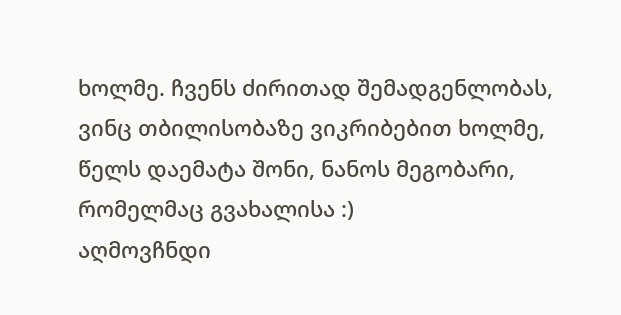ხოლმე. ჩვენს ძირითად შემადგენლობას, ვინც თბილისობაზე ვიკრიბებით ხოლმე, წელს დაემატა შონი, ნანოს მეგობარი, რომელმაც გვახალისა :)
აღმოვჩნდი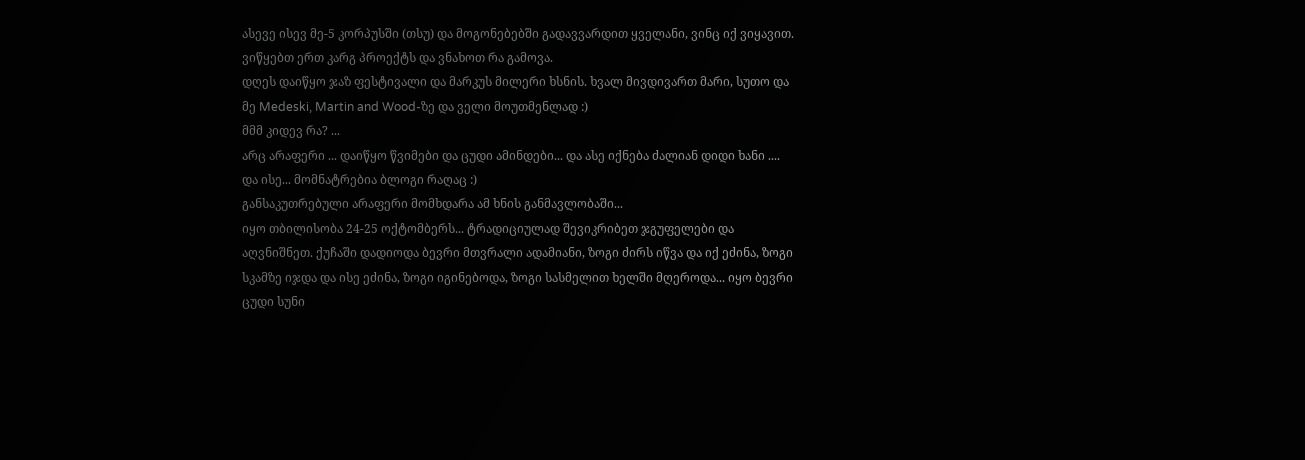ასევე ისევ მე-5 კორპუსში (თსუ) და მოგონებებში გადავვარდით ყველანი, ვინც იქ ვიყავით. ვიწყებთ ერთ კარგ პროექტს და ვნახოთ რა გამოვა.
დღეს დაიწყო ჯაზ ფესტივალი და მარკუს მილერი ხსნის. ხვალ მივდივართ მარი, სუთო და მე Medeski, Martin and Wood-ზე და ველი მოუთმენლად :)
მმმ კიდევ რა? ...
არც არაფერი ... დაიწყო წვიმები და ცუდი ამინდები... და ასე იქნება ძალიან დიდი ხანი ....
და ისე... მომნატრებია ბლოგი რაღაც :)
განსაკუთრებული არაფერი მომხდარა ამ ხნის განმავლობაში...
იყო თბილისობა 24-25 ოქტომბერს... ტრადიციულად შევიკრიბეთ ჯგუფელები და აღვნიშნეთ. ქუჩაში დადიოდა ბევრი მთვრალი ადამიანი, ზოგი ძირს იწვა და იქ ეძინა, ზოგი სკამზე იჯდა და ისე ეძინა, ზოგი იგინებოდა, ზოგი სასმელით ხელში მღეროდა... იყო ბევრი ცუდი სუნი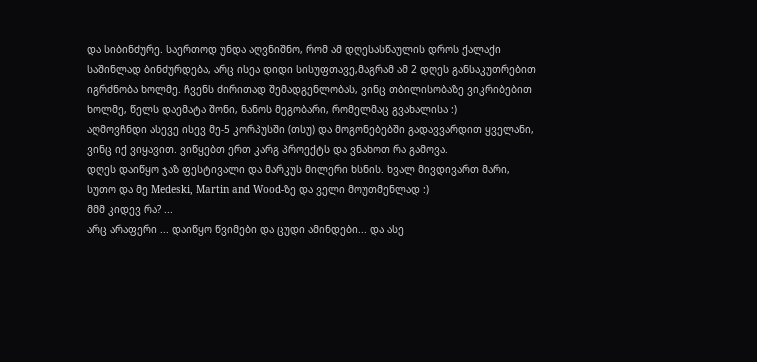და სიბინძურე. საერთოდ უნდა აღვნიშნო, რომ ამ დღესასწაულის დროს ქალაქი საშინლად ბინძურდება, არც ისეა დიდი სისუფთავე,მაგრამ ამ 2 დღეს განსაკუთრებით იგრძნობა ხოლმე. ჩვენს ძირითად შემადგენლობას, ვინც თბილისობაზე ვიკრიბებით ხოლმე, წელს დაემატა შონი, ნანოს მეგობარი, რომელმაც გვახალისა :)
აღმოვჩნდი ასევე ისევ მე-5 კორპუსში (თსუ) და მოგონებებში გადავვარდით ყველანი, ვინც იქ ვიყავით. ვიწყებთ ერთ კარგ პროექტს და ვნახოთ რა გამოვა.
დღეს დაიწყო ჯაზ ფესტივალი და მარკუს მილერი ხსნის. ხვალ მივდივართ მარი, სუთო და მე Medeski, Martin and Wood-ზე და ველი მოუთმენლად :)
მმმ კიდევ რა? ...
არც არაფერი ... დაიწყო წვიმები და ცუდი ამინდები... და ასე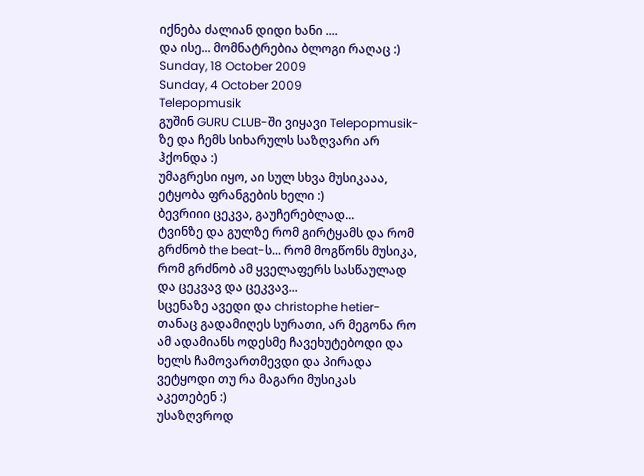იქნება ძალიან დიდი ხანი ....
და ისე... მომნატრებია ბლოგი რაღაც :)
Sunday, 18 October 2009
Sunday, 4 October 2009
Telepopmusik
გუშინ GURU CLUB-ში ვიყავი Telepopmusik-ზე და ჩემს სიხარულს საზღვარი არ ჰქონდა :)
უმაგრესი იყო, აი სულ სხვა მუსიკააა, ეტყობა ფრანგების ხელი :)
ბევრიიი ცეკვა, გაუჩერებლად...
ტვინზე და გულზე რომ გირტყამს და რომ გრძნობ the beat-ს... რომ მოგწონს მუსიკა, რომ გრძნობ ამ ყველაფერს სასწაულად და ცეკვავ და ცეკვავ...
სცენაზე ავედი და christophe hetier-თანაც გადამიღეს სურათი, არ მეგონა რო ამ ადამიანს ოდესმე ჩავეხუტებოდი და ხელს ჩამოვართმევდი და პირადა ვეტყოდი თუ რა მაგარი მუსიკას აკეთებენ :)
უსაზღვროდ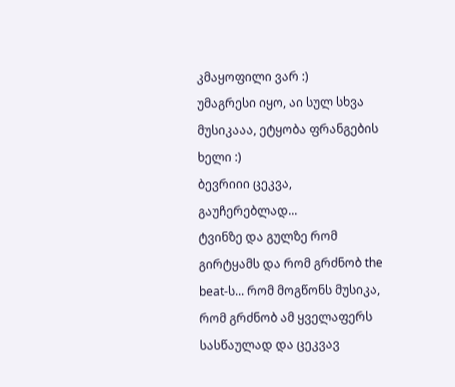კმაყოფილი ვარ :)
უმაგრესი იყო, აი სულ სხვა მუსიკააა, ეტყობა ფრანგების ხელი :)
ბევრიიი ცეკვა, გაუჩერებლად...
ტვინზე და გულზე რომ გირტყამს და რომ გრძნობ the beat-ს... რომ მოგწონს მუსიკა, რომ გრძნობ ამ ყველაფერს სასწაულად და ცეკვავ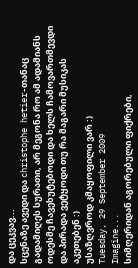და ცეკვავ...
სცენაზე ავედი და christophe hetier-თანაც გადამიღეს სურათი, არ მეგონა რო ამ ადამიანს ოდესმე ჩავეხუტებოდი და ხელს ჩამოვართმევდი და პირადა ვეტყოდი თუ რა მაგარი მუსიკას აკეთებენ :)
უსაზღვროდ კმაყოფილი ვარ :)
Tuesday, 29 September 2009
Imagine...
სიმღერიდან აგორებული ფიქრები,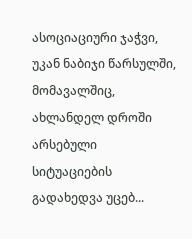ასოციაციური ჯაჭვი, უკან ნაბიჯი წარსულში, მომავალშიც, ახლანდელ დროში არსებული სიტუაციების გადახედვა უცებ...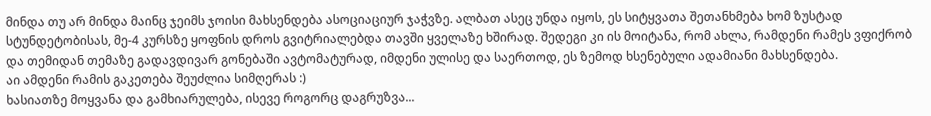მინდა თუ არ მინდა მაინც ჯეიმს ჯოისი მახსენდება ასოციაციურ ჯაჭვზე. ალბათ ასეც უნდა იყოს, ეს სიტყვათა შეთანხმება ხომ ზუსტად სტუნდეტობისას, მე-4 კურსზე ყოფნის დროს გვიტრიალებდა თავში ყველაზე ხშირად. შედეგი კი ის მოიტანა, რომ ახლა, რამდენი რამეს ვფიქრობ და თემიდან თემაზე გადავდივარ გონებაში ავტომატურად, იმდენი ულისე და საერთოდ, ეს ზემოდ ხსენებული ადამიანი მახსენდება.
აი ამდენი რამის გაკეთება შეუძლია სიმღერას :)
ხასიათზე მოყვანა და გამხიარულება, ისევე როგორც დაგრუზვა...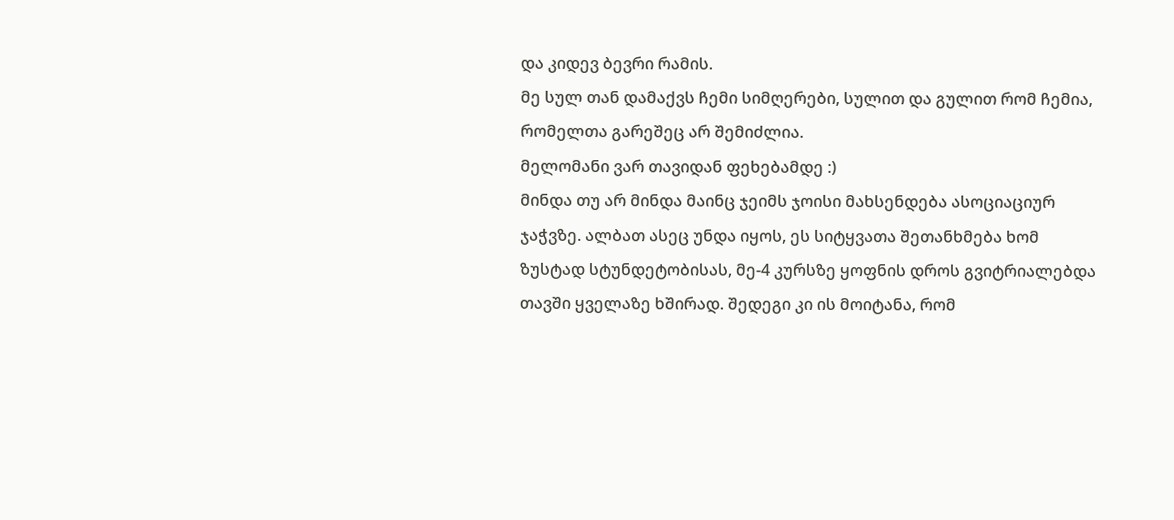და კიდევ ბევრი რამის.
მე სულ თან დამაქვს ჩემი სიმღერები, სულით და გულით რომ ჩემია, რომელთა გარეშეც არ შემიძლია.
მელომანი ვარ თავიდან ფეხებამდე :)
მინდა თუ არ მინდა მაინც ჯეიმს ჯოისი მახსენდება ასოციაციურ ჯაჭვზე. ალბათ ასეც უნდა იყოს, ეს სიტყვათა შეთანხმება ხომ ზუსტად სტუნდეტობისას, მე-4 კურსზე ყოფნის დროს გვიტრიალებდა თავში ყველაზე ხშირად. შედეგი კი ის მოიტანა, რომ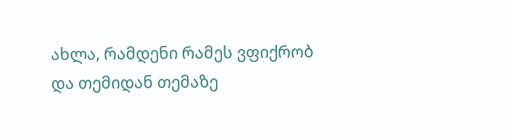ახლა, რამდენი რამეს ვფიქრობ და თემიდან თემაზე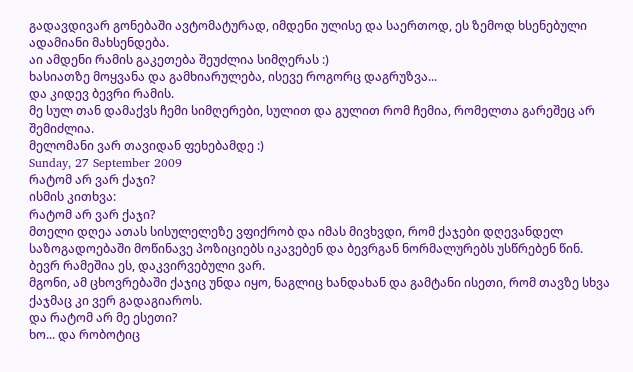გადავდივარ გონებაში ავტომატურად, იმდენი ულისე და საერთოდ, ეს ზემოდ ხსენებული ადამიანი მახსენდება.
აი ამდენი რამის გაკეთება შეუძლია სიმღერას :)
ხასიათზე მოყვანა და გამხიარულება, ისევე როგორც დაგრუზვა...
და კიდევ ბევრი რამის.
მე სულ თან დამაქვს ჩემი სიმღერები, სულით და გულით რომ ჩემია, რომელთა გარეშეც არ შემიძლია.
მელომანი ვარ თავიდან ფეხებამდე :)
Sunday, 27 September 2009
რატომ არ ვარ ქაჯი?
ისმის კითხვა:
რატომ არ ვარ ქაჯი?
მთელი დღეა ათას სისულელეზე ვფიქრობ და იმას მივხვდი, რომ ქაჯები დღევანდელ საზოგადოებაში მოწინავე პოზიციებს იკავებენ და ბევრგან ნორმალურებს უსწრებენ წინ.
ბევრ რამეშია ეს, დაკვირვებული ვარ.
მგონი, ამ ცხოვრებაში ქაჯიც უნდა იყო, ნაგლიც ხანდახან და გამტანი ისეთი, რომ თავზე სხვა ქაჯმაც კი ვერ გადაგიაროს.
და რატომ არ მე ესეთი?
ხო... და რობოტიც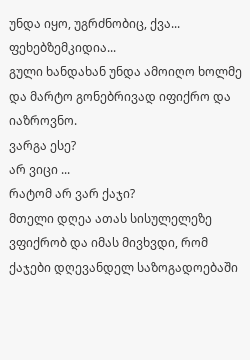უნდა იყო, უგრძნობიც, ქვა... ფეხებზემკიდია...
გული ხანდახან უნდა ამოიღო ხოლმე და მარტო გონებრივად იფიქრო და იაზროვნო.
ვარგა ესე?
არ ვიცი ...
რატომ არ ვარ ქაჯი?
მთელი დღეა ათას სისულელეზე ვფიქრობ და იმას მივხვდი, რომ ქაჯები დღევანდელ საზოგადოებაში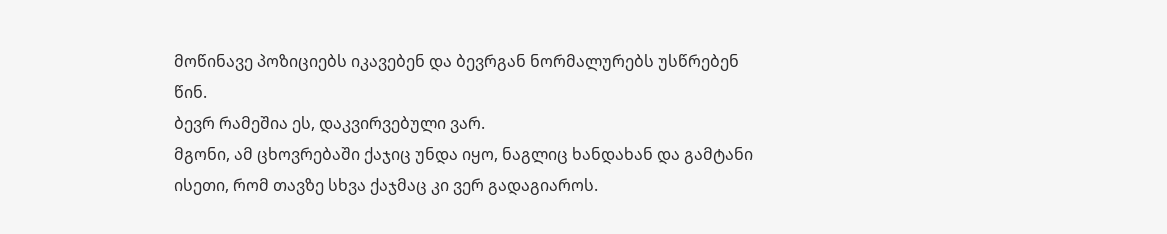მოწინავე პოზიციებს იკავებენ და ბევრგან ნორმალურებს უსწრებენ წინ.
ბევრ რამეშია ეს, დაკვირვებული ვარ.
მგონი, ამ ცხოვრებაში ქაჯიც უნდა იყო, ნაგლიც ხანდახან და გამტანი ისეთი, რომ თავზე სხვა ქაჯმაც კი ვერ გადაგიაროს.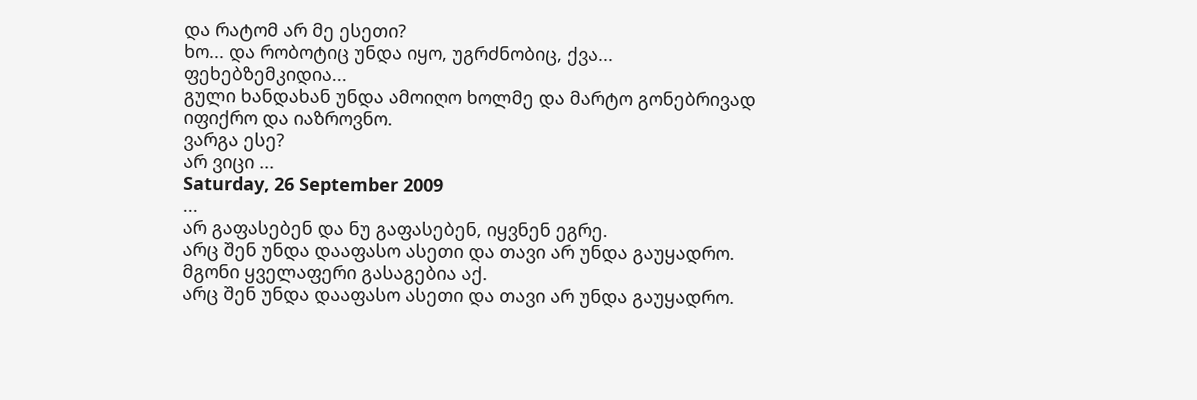და რატომ არ მე ესეთი?
ხო... და რობოტიც უნდა იყო, უგრძნობიც, ქვა... ფეხებზემკიდია...
გული ხანდახან უნდა ამოიღო ხოლმე და მარტო გონებრივად იფიქრო და იაზროვნო.
ვარგა ესე?
არ ვიცი ...
Saturday, 26 September 2009
...
არ გაფასებენ და ნუ გაფასებენ, იყვნენ ეგრე.
არც შენ უნდა დააფასო ასეთი და თავი არ უნდა გაუყადრო.
მგონი ყველაფერი გასაგებია აქ.
არც შენ უნდა დააფასო ასეთი და თავი არ უნდა გაუყადრო.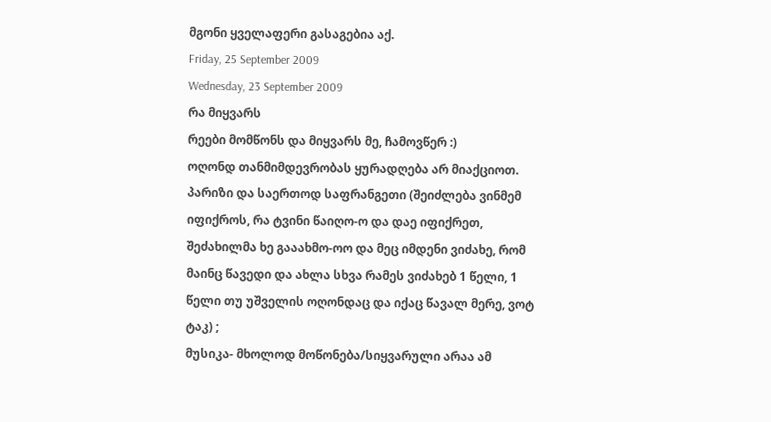მგონი ყველაფერი გასაგებია აქ.
Friday, 25 September 2009
Wednesday, 23 September 2009
რა მიყვარს
რეები მომწონს და მიყვარს მე, ჩამოვწერ :)
ოღონდ თანმიმდევრობას ყურადღება არ მიაქციოთ.
პარიზი და საერთოდ საფრანგეთი (შეიძლება ვინმემ იფიქროს, რა ტვინი წაიღო-ო და დაე იფიქრეთ, შეძახილმა ხე გააახმო-ოო და მეც იმდენი ვიძახე, რომ მაინც წავედი და ახლა სხვა რამეს ვიძახებ 1 წელი, 1 წელი თუ უშველის ოღონდაც და იქაც წავალ მერე, ვოტ ტაკ) ;
მუსიკა- მხოლოდ მოწონება/სიყვარული არაა ამ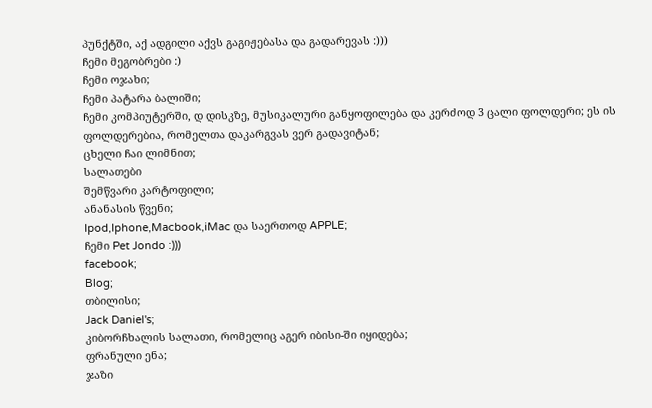პუნქტში, აქ ადგილი აქვს გაგიჟებასა და გადარევას :)))
ჩემი მეგობრები :)
ჩემი ოჯახი;
ჩემი პატარა ბალიში;
ჩემი კომპიუტერში, დ დისკზე, მუსიკალური განყოფილება და კერძოდ 3 ცალი ფოლდერი; ეს ის ფოლდერებია, რომელთა დაკარგვას ვერ გადავიტან;
ცხელი ჩაი ლიმნით;
სალათები
შემწვარი კარტოფილი;
ანანასის წვენი;
Ipod,Iphone,Macbook,iMac და საერთოდ APPLE;
ჩემი Pet Jondo :)))
facebook;
Blog;
თბილისი;
Jack Daniel's;
კიბორჩხალის სალათი, რომელიც აგერ იბისი-ში იყიდება;
ფრანული ენა;
ჯაზი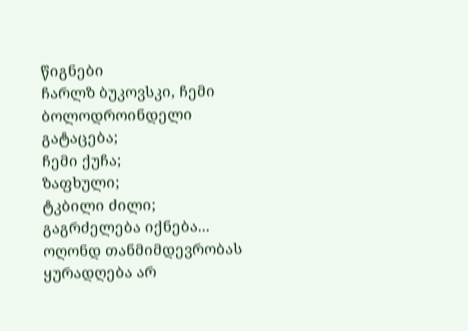წიგნები
ჩარლზ ბუკოვსკი, ჩემი ბოლოდროინდელი გატაცება;
ჩემი ქუჩა;
ზაფხული;
ტკბილი ძილი;
გაგრძელება იქნება...
ოღონდ თანმიმდევრობას ყურადღება არ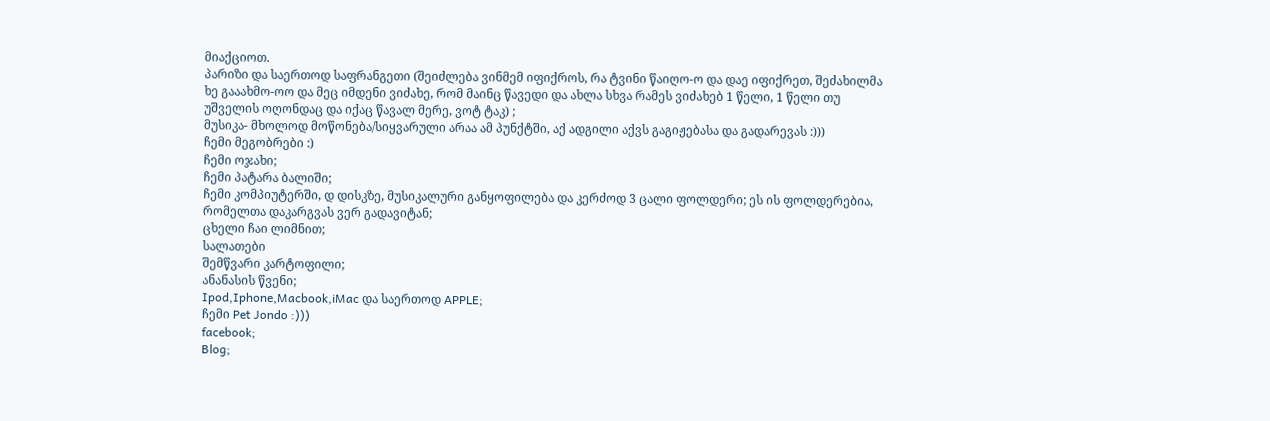მიაქციოთ.
პარიზი და საერთოდ საფრანგეთი (შეიძლება ვინმემ იფიქროს, რა ტვინი წაიღო-ო და დაე იფიქრეთ, შეძახილმა ხე გააახმო-ოო და მეც იმდენი ვიძახე, რომ მაინც წავედი და ახლა სხვა რამეს ვიძახებ 1 წელი, 1 წელი თუ უშველის ოღონდაც და იქაც წავალ მერე, ვოტ ტაკ) ;
მუსიკა- მხოლოდ მოწონება/სიყვარული არაა ამ პუნქტში, აქ ადგილი აქვს გაგიჟებასა და გადარევას :)))
ჩემი მეგობრები :)
ჩემი ოჯახი;
ჩემი პატარა ბალიში;
ჩემი კომპიუტერში, დ დისკზე, მუსიკალური განყოფილება და კერძოდ 3 ცალი ფოლდერი; ეს ის ფოლდერებია, რომელთა დაკარგვას ვერ გადავიტან;
ცხელი ჩაი ლიმნით;
სალათები
შემწვარი კარტოფილი;
ანანასის წვენი;
Ipod,Iphone,Macbook,iMac და საერთოდ APPLE;
ჩემი Pet Jondo :)))
facebook;
Blog;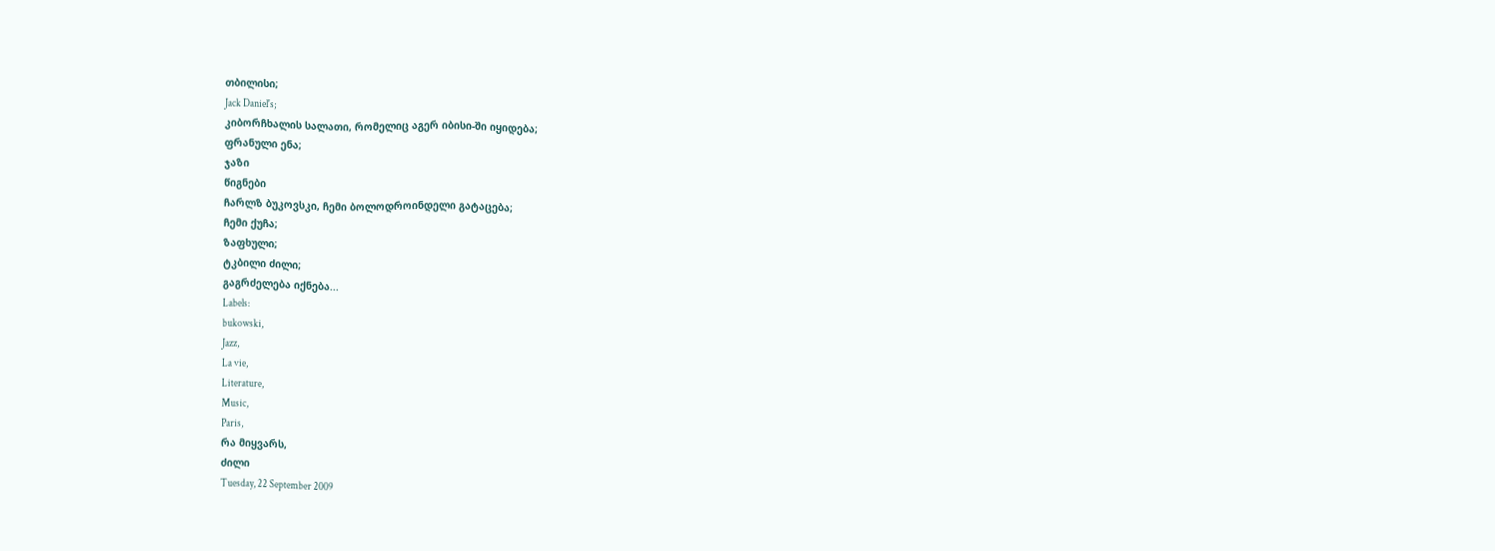თბილისი;
Jack Daniel's;
კიბორჩხალის სალათი, რომელიც აგერ იბისი-ში იყიდება;
ფრანული ენა;
ჯაზი
წიგნები
ჩარლზ ბუკოვსკი, ჩემი ბოლოდროინდელი გატაცება;
ჩემი ქუჩა;
ზაფხული;
ტკბილი ძილი;
გაგრძელება იქნება...
Labels:
bukowski,
Jazz,
La vie,
Literature,
Music,
Paris,
რა მიყვარს,
ძილი
Tuesday, 22 September 2009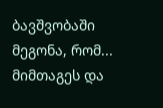ბავშვობაში მეგონა, რომ...
მიმთაგეს და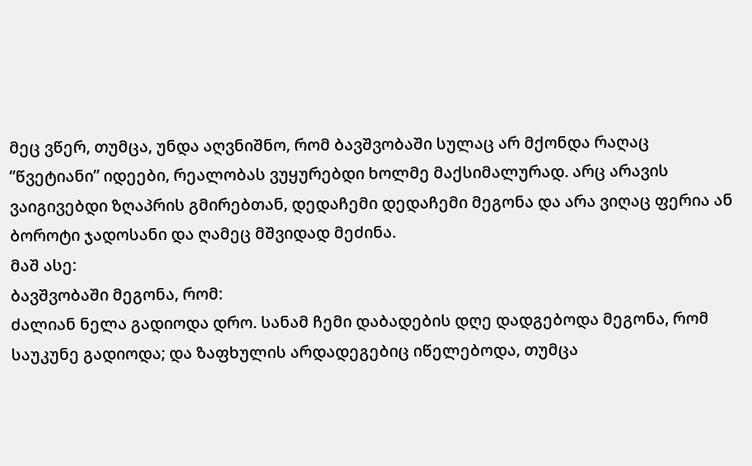მეც ვწერ, თუმცა, უნდა აღვნიშნო, რომ ბავშვობაში სულაც არ მქონდა რაღაც ”წვეტიანი” იდეები, რეალობას ვუყურებდი ხოლმე მაქსიმალურად. არც არავის ვაიგივებდი ზღაპრის გმირებთან, დედაჩემი დედაჩემი მეგონა და არა ვიღაც ფერია ან ბოროტი ჯადოსანი და ღამეც მშვიდად მეძინა.
მაშ ასე:
ბავშვობაში მეგონა, რომ:
ძალიან ნელა გადიოდა დრო. სანამ ჩემი დაბადების დღე დადგებოდა მეგონა, რომ საუკუნე გადიოდა; და ზაფხულის არდადეგებიც იწელებოდა, თუმცა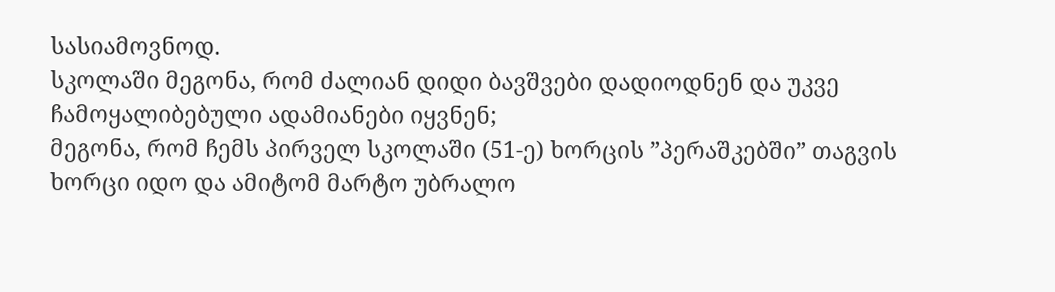სასიამოვნოდ.
სკოლაში მეგონა, რომ ძალიან დიდი ბავშვები დადიოდნენ და უკვე ჩამოყალიბებული ადამიანები იყვნენ;
მეგონა, რომ ჩემს პირველ სკოლაში (51-ე) ხორცის ”პერაშკებში” თაგვის ხორცი იდო და ამიტომ მარტო უბრალო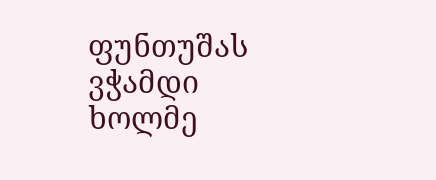ფუნთუშას ვჭამდი ხოლმე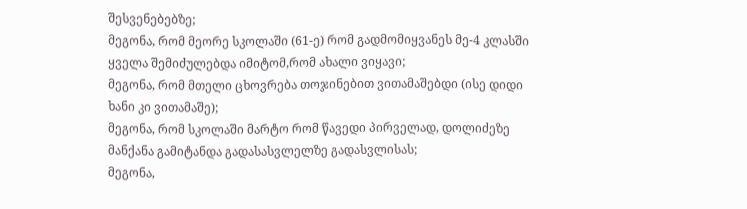შესვენებებზე;
მეგონა, რომ მეორე სკოლაში (61-ე) რომ გადმომიყვანეს მე-4 კლასში ყველა შემიძულებდა იმიტომ,რომ ახალი ვიყავი;
მეგონა, რომ მთელი ცხოვრება თოჯინებით ვითამაშებდი (ისე დიდი ხანი კი ვითამაშე);
მეგონა, რომ სკოლაში მარტო რომ წავედი პირველად, დოლიძეზე მანქანა გამიტანდა გადასასვლელზე გადასვლისას;
მეგონა,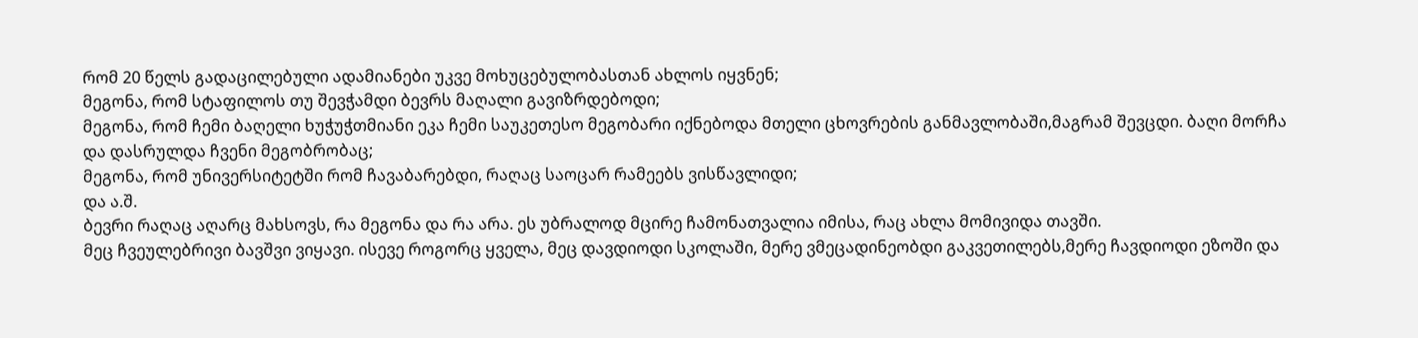რომ 20 წელს გადაცილებული ადამიანები უკვე მოხუცებულობასთან ახლოს იყვნენ;
მეგონა, რომ სტაფილოს თუ შევჭამდი ბევრს მაღალი გავიზრდებოდი;
მეგონა, რომ ჩემი ბაღელი ხუჭუჭთმიანი ეკა ჩემი საუკეთესო მეგობარი იქნებოდა მთელი ცხოვრების განმავლობაში,მაგრამ შევცდი. ბაღი მორჩა და დასრულდა ჩვენი მეგობრობაც;
მეგონა, რომ უნივერსიტეტში რომ ჩავაბარებდი, რაღაც საოცარ რამეებს ვისწავლიდი;
და ა.შ.
ბევრი რაღაც აღარც მახსოვს, რა მეგონა და რა არა. ეს უბრალოდ მცირე ჩამონათვალია იმისა, რაც ახლა მომივიდა თავში.
მეც ჩვეულებრივი ბავშვი ვიყავი. ისევე როგორც ყველა, მეც დავდიოდი სკოლაში, მერე ვმეცადინეობდი გაკვეთილებს,მერე ჩავდიოდი ეზოში და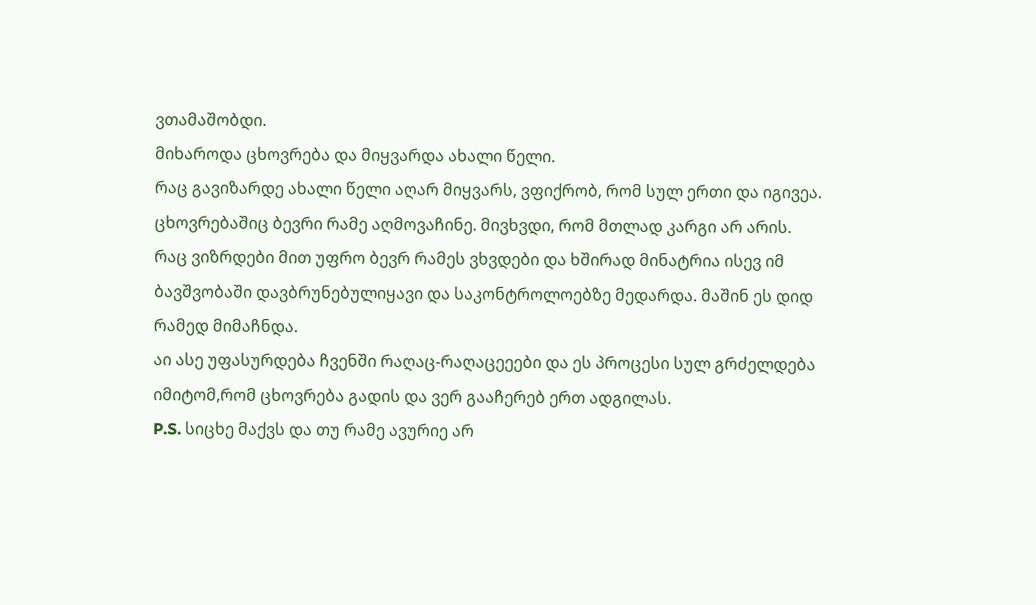ვთამაშობდი.
მიხაროდა ცხოვრება და მიყვარდა ახალი წელი.
რაც გავიზარდე ახალი წელი აღარ მიყვარს, ვფიქრობ, რომ სულ ერთი და იგივეა.
ცხოვრებაშიც ბევრი რამე აღმოვაჩინე. მივხვდი, რომ მთლად კარგი არ არის.
რაც ვიზრდები მით უფრო ბევრ რამეს ვხვდები და ხშირად მინატრია ისევ იმ ბავშვობაში დავბრუნებულიყავი და საკონტროლოებზე მედარდა. მაშინ ეს დიდ რამედ მიმაჩნდა.
აი ასე უფასურდება ჩვენში რაღაც-რაღაცეეები და ეს პროცესი სულ გრძელდება იმიტომ,რომ ცხოვრება გადის და ვერ გააჩერებ ერთ ადგილას.
P.S. სიცხე მაქვს და თუ რამე ავურიე არ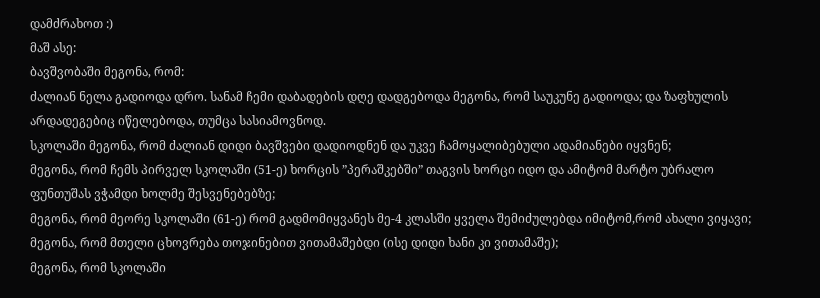დამძრახოთ :)
მაშ ასე:
ბავშვობაში მეგონა, რომ:
ძალიან ნელა გადიოდა დრო. სანამ ჩემი დაბადების დღე დადგებოდა მეგონა, რომ საუკუნე გადიოდა; და ზაფხულის არდადეგებიც იწელებოდა, თუმცა სასიამოვნოდ.
სკოლაში მეგონა, რომ ძალიან დიდი ბავშვები დადიოდნენ და უკვე ჩამოყალიბებული ადამიანები იყვნენ;
მეგონა, რომ ჩემს პირველ სკოლაში (51-ე) ხორცის ”პერაშკებში” თაგვის ხორცი იდო და ამიტომ მარტო უბრალო ფუნთუშას ვჭამდი ხოლმე შესვენებებზე;
მეგონა, რომ მეორე სკოლაში (61-ე) რომ გადმომიყვანეს მე-4 კლასში ყველა შემიძულებდა იმიტომ,რომ ახალი ვიყავი;
მეგონა, რომ მთელი ცხოვრება თოჯინებით ვითამაშებდი (ისე დიდი ხანი კი ვითამაშე);
მეგონა, რომ სკოლაში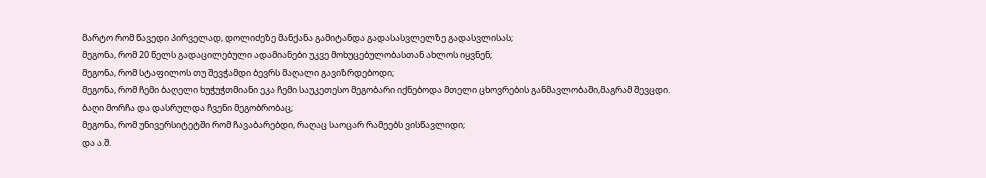მარტო რომ წავედი პირველად, დოლიძეზე მანქანა გამიტანდა გადასასვლელზე გადასვლისას;
მეგონა, რომ 20 წელს გადაცილებული ადამიანები უკვე მოხუცებულობასთან ახლოს იყვნენ;
მეგონა, რომ სტაფილოს თუ შევჭამდი ბევრს მაღალი გავიზრდებოდი;
მეგონა, რომ ჩემი ბაღელი ხუჭუჭთმიანი ეკა ჩემი საუკეთესო მეგობარი იქნებოდა მთელი ცხოვრების განმავლობაში,მაგრამ შევცდი. ბაღი მორჩა და დასრულდა ჩვენი მეგობრობაც;
მეგონა, რომ უნივერსიტეტში რომ ჩავაბარებდი, რაღაც საოცარ რამეებს ვისწავლიდი;
და ა.შ.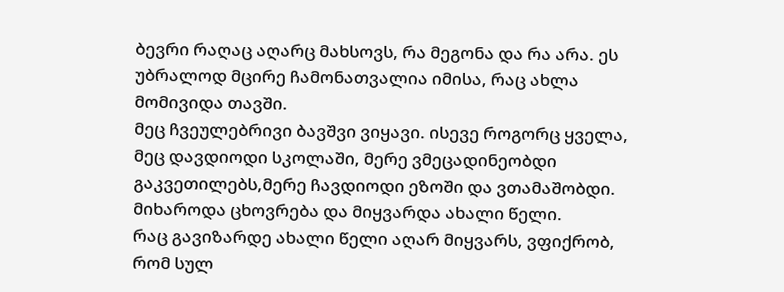ბევრი რაღაც აღარც მახსოვს, რა მეგონა და რა არა. ეს უბრალოდ მცირე ჩამონათვალია იმისა, რაც ახლა მომივიდა თავში.
მეც ჩვეულებრივი ბავშვი ვიყავი. ისევე როგორც ყველა, მეც დავდიოდი სკოლაში, მერე ვმეცადინეობდი გაკვეთილებს,მერე ჩავდიოდი ეზოში და ვთამაშობდი.
მიხაროდა ცხოვრება და მიყვარდა ახალი წელი.
რაც გავიზარდე ახალი წელი აღარ მიყვარს, ვფიქრობ, რომ სულ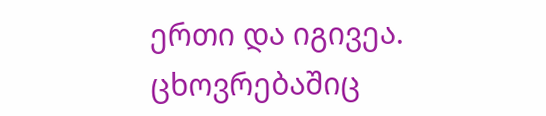ერთი და იგივეა.
ცხოვრებაშიც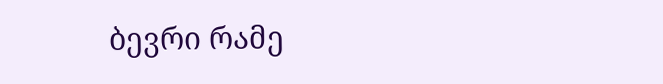ბევრი რამე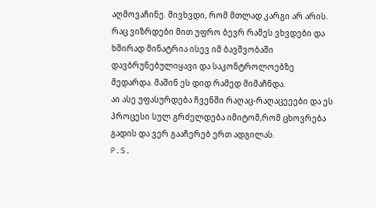აღმოვაჩინე. მივხვდი, რომ მთლად კარგი არ არის.
რაც ვიზრდები მით უფრო ბევრ რამეს ვხვდები და ხშირად მინატრია ისევ იმ ბავშვობაში დავბრუნებულიყავი და საკონტროლოებზე მედარდა. მაშინ ეს დიდ რამედ მიმაჩნდა.
აი ასე უფასურდება ჩვენში რაღაც-რაღაცეეები და ეს პროცესი სულ გრძელდება იმიტომ,რომ ცხოვრება გადის და ვერ გააჩერებ ერთ ადგილას.
P.S.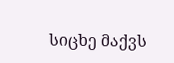სიცხე მაქვს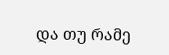და თუ რამე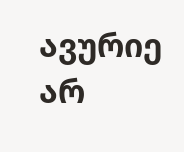ავურიე არ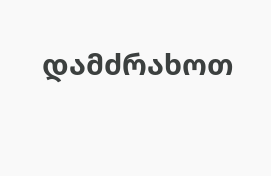დამძრახოთ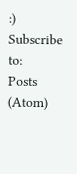:)
Subscribe to:
Posts (Atom)